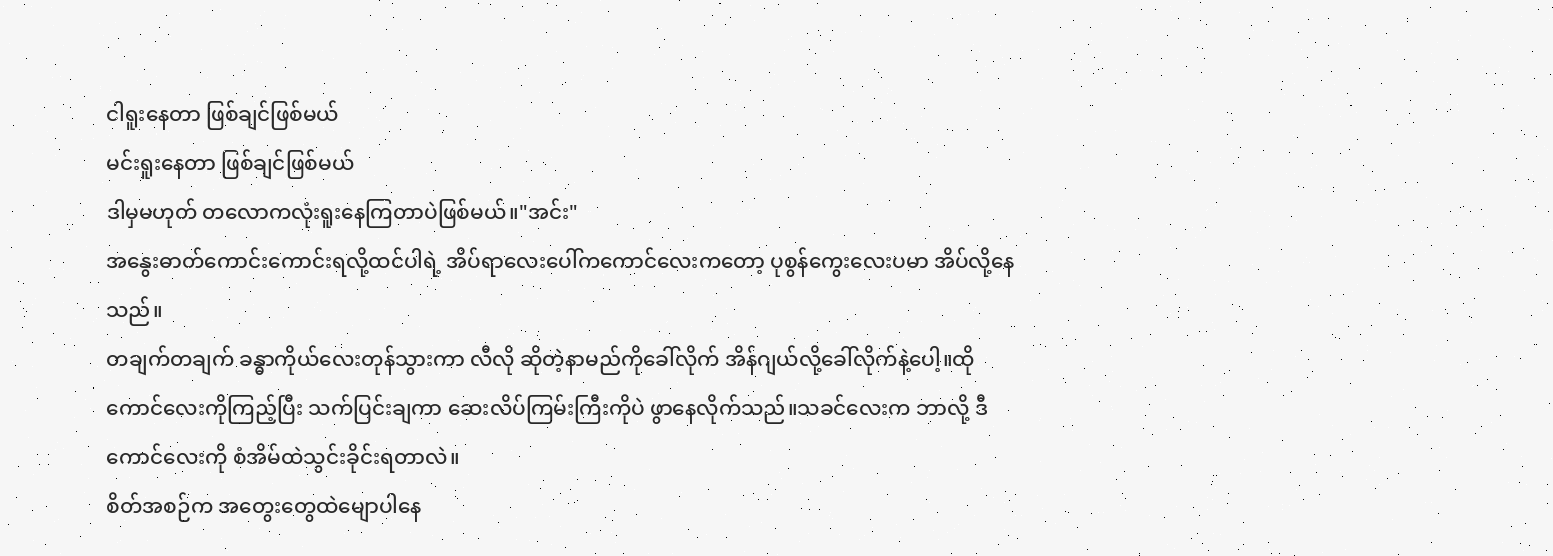ငါရူးနေတာ ဖြစ်ချင်ဖြစ်မယ်
မင်းရူးနေတာ ဖြစ်ချင်ဖြစ်မယ်
ဒါမှမဟုတ် တလောကလုံးရူးနေကြတာပဲဖြစ်မယ်။"အင်း"
အနွေးဓာတ်ကောင်းကောင်းရလို့ထင်ပါရဲ့ အိပ်ရာလေးပေါ်ကကောင်လေးကတော့ ပုစွန်ကွေးလေးပမာ အိပ်လို့နေသည်။
တချက်တချက် ခန္ဓာကိုယ်လေးတုန်သွားကာ လီလို ဆိုတဲ့နာမည်ကိုခေါ်လိုက် အိန်ဂျယ်လို့ခေါ်လိုက်နဲ့ပေါ့။ထိုကောင်လေးကိုကြည့်ပြီး သက်ပြင်းချကာ ဆေးလိပ်ကြမ်းကြီးကိုပဲ ဖွာနေလိုက်သည်။သခင်လေးက ဘာလို့ ဒီကောင်လေးကို စံအိမ်ထဲသွင်းခိုင်းရတာလဲ။
စိတ်အစဉ်က အတွေးတွေထဲမျောပါနေ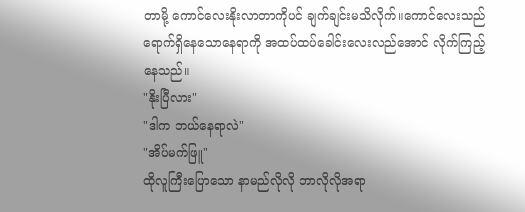တာမို့ ကောင်လေးနိုးလာတာကိုပင် ချက်ချင်းမသိလိုက်။ကောင်လေးသည် ရောက်ရှိနေသောနေရာကို အထပ်ထပ်ခေါင်းလေးလည်အောင် လိုက်ကြည့်နေသည်။
"နိုးပြီလား"
"ဒါက ဘယ်နေရာလဲ"
"အိပ်မက်ဖြူ"
ထိုလူကြီးပြောသော နာမည်လိုလို ဘာလိုလိုအရာ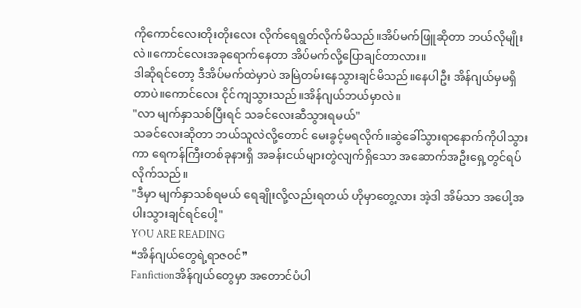ကိုကောင်လေးတိုးတိုးလေး လိုက်ရေရွတ်လိုက်မိသည်။အိပ်မက်ဖြူဆိုတာ ဘယ်လိုမျိုးလဲ။ကောင်လေးအခုရောက်နေတာ အိပ်မက်လို့ပြောချင်တာလား။
ဒါဆိုရင်တော့ ဒီအိပ်မက်ထဲမှာပဲ အမြဲတမ်းနေသွားချင်မိသည်။နေပါဦး အိန်ဂျယ်မှမရှိတာပဲ။ကောင်လေး ငိုင်ကျသွားသည်။အိန်ဂျယ်ဘယ်မှာလဲ။
"လာ မျက်နှာသစ်ပြီးရင် သခင်လေးဆီသွားရမယ်"
သခင်လေးဆိုတာ ဘယ်သူလဲလို့တောင် မေးခွင့်မရလိုက်။ဆွဲခေါ်သွားရာနောက်ကိုပါသွားကာ ရေကန်ကြီးတစ်ခုနားရှိ အခန်းငယ်များတွဲလျက်ရှိသော အဆောက်အဦးရှေ့တွင်ရပ်လိုက်သည်။
"ဒီမှာ မျက်နှာသစ်ရမယ် ရေချိုးလို့လည်းရတယ် ဟိုမှာတွေ့လား အဲ့ဒါ အိမ်သာ အပေါ့အပါးသွားချင်ရင်ပေါ့"
YOU ARE READING
❝အိန်ဂျယ်တွေရဲ့ရာဇဝင်❞
Fanfictionအိန်ဂျယ်တွေမှာ အတောင်ပံပါ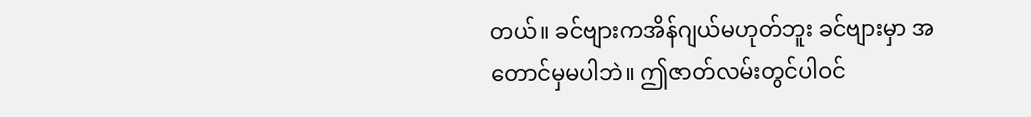တယ်။ ခင်ဗျားကအိန်ဂျယ်မဟုတ်ဘူး ခင်ဗျားမှာ အတောင်မှမပါဘဲ။ ဤဇာတ်လမ်းတွင်ပါဝင်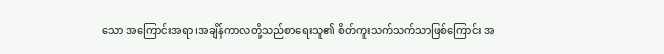သော အကြောင်းအရာ၊အချိန်ကာလတို့သည်စာရေးသူ၏ စိတ်ကူးသက်သက်သာဖြစ်ကြောင်း အ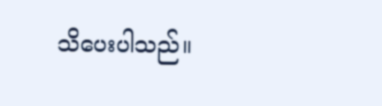သိပေးပါသည်။